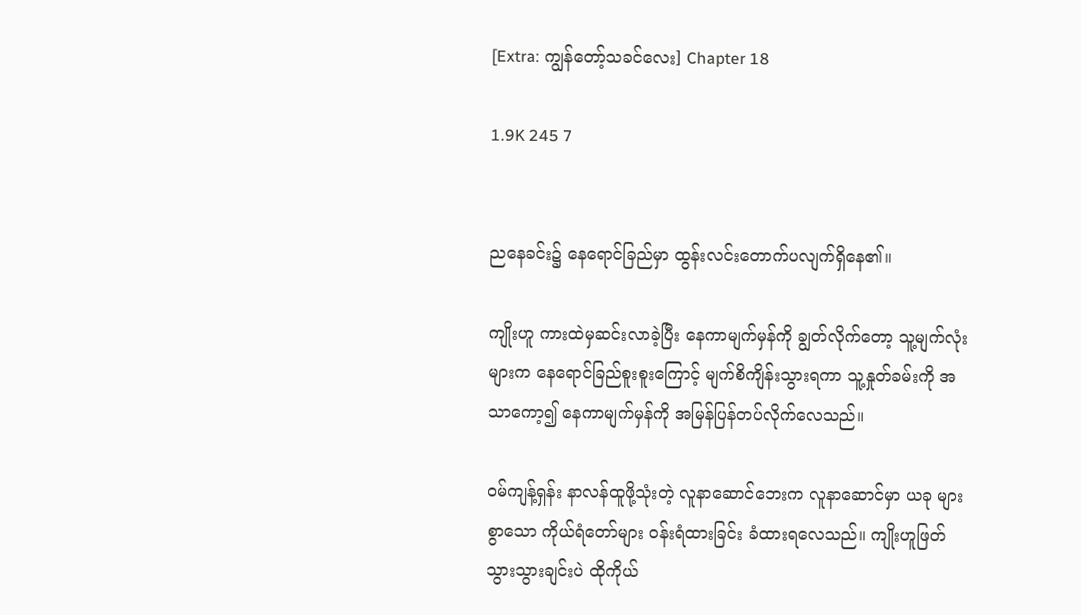[Extra: ကျွန်တော့်သခင်လေး] Chapter 18

1.9K 245 7


ညနေခင်း၌ နေရောင်ခြည်မှာ ထွန်းလင်းတောက်ပလျက်ရှိနေ၏။

ကျိုးဟူ ကားထဲမှဆင်းလာခဲ့ပြီး နေကာမျက်မှန်ကို ချွတ်လိုက်တော့ သူ့မျက်လုံးများက နေ‌ရောင်ခြည်စူးစူးကြောင့် မျက်စိကျိန်းသွားရကာ သူ့နှုတ်ခမ်းကို အသာကော့၍ နေကာမျက်မှန်ကို အမြန်ပြန်တပ်လိုက်လေသည်။

ဝမ်ကျန့်ရှန်း နာလန်ထူဖို့သုံးတဲ့ လူနာဆောင်ဘေးက လူနာဆောင်မှာ ယခု များစွာသော ကိုယ်ရံတော်များ ဝန်းရံထားခြင်း ခံထားရလေသည်။ ကျိုးဟူဖြတ်သွားသွားချင်းပဲ ထိုကိုယ်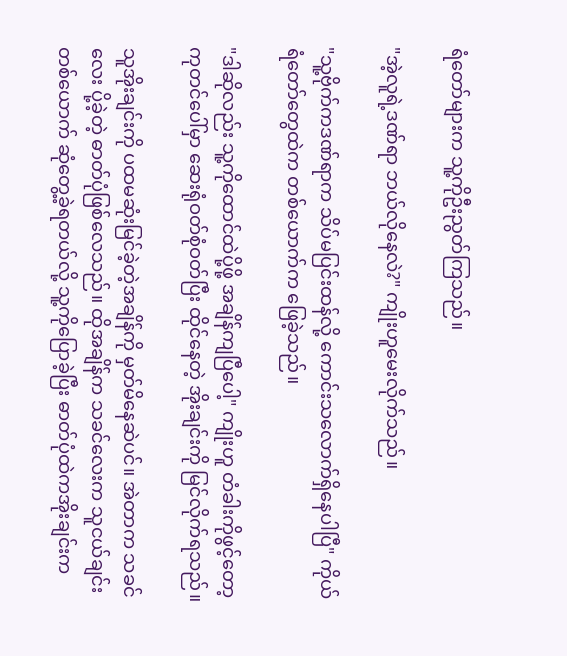ရံတော်များက သူ့ကိုဦးညွတ်ကြသည်။

"အဲ့လူရဲ့ဒဏ်ရာ ဘယ်လိုနေလဲ?" ကျိုးဟူမေးလိုက်သည်။

"သူ့ဗိုက်ကဒဏ်ရာက သိပ်မပြင်းထန်လို့ ကောင်းသလောက်ရှိနေပါပြီ" ကိုယ်ရံတော်တွေထဲက တစ်ယောက်က ဖြေခဲ့သည်။

"ဒါဆိုလည်း သူ့ကိုထောင်ထဲပို့ဖို့ အချိန်ကျပြီပေါ့" ကျိုးဟူ တံခါးကိုဖွင့်တော့ ကုတင်ပေါ်မှာ ဆေးရုံဝတ်စုံဝတ်ပြီး ထိုင်နေတဲ့ အိုးချင်းကို မြင်လိုက်ရသည်။

သူအိုးချင်းကို ပထမဆုံးမြင်ခဲ့တဲ့အချိန်ကို မှတ်မိနေဆဲပင်။ အဲတာက သခင်လေး ပို့ခဲ့တဲ့ ဓာတ်ပုံဖြစ်လေသည်။ ထိုအချိန်က သခင်လေးက သူငယ်ချင်းတစ်ယောက် ဆုံတွေ့ခဲ့ရတယ်လို့ သူ့ကိုပြောခဲ့ပြီး ဓာတ်ပုံထဲကအိုးချင်းက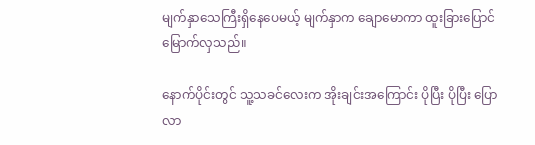မျက်နှာသေကြီးရှိနေပေမယ့် မျက်နှာက ချောမောကာ ထူးခြားပြောင်မြောက်လှသည်။

နောက်ပိုင်းတွင် သူ့သခင်လေးက အိုးချင်းအကြောင်း ပိုပြီး ပိုပြီး ပြောလာ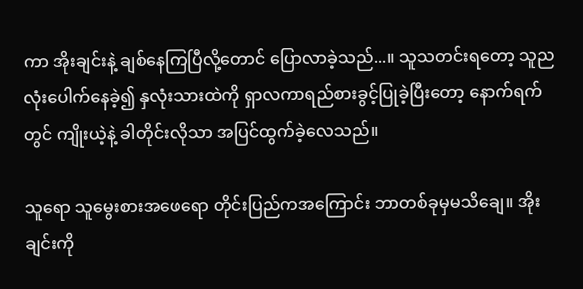ကာ အိုးချင်းနဲ့ ချစ်နေကြပြီလို့‌တောင် ပြောလာခဲ့သည်...။ သူသတင်းရတော့ သူညလုံးပေါက်နေခဲ့၍ နှလုံးသားထဲကို ရှာလကာရည်စားခွင့်ပြုခဲ့ပြီး‌တော့ နောက်ရက်တွင် ကျိုးယဲ့နဲ့ ခါတိုင်းလိုသာ အပြင်ထွက်ခဲ့လေသည်။

သူရော သူမွေးစားအဖေရော တိုင်းပြည်ကအကြောင်း ဘာတစ်ခုမှမသိချေ။ အိုးချင်းကို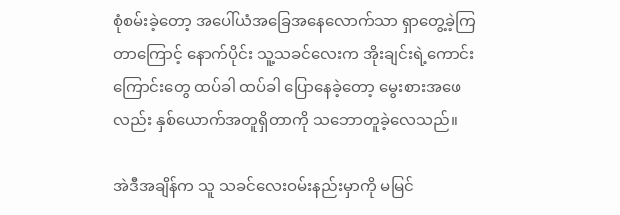စုံစမ်းခဲ့တော့ အပေါ်ယံအခြေအနေလောက်သာ ရှာ‌တွေ့ခဲ့ကြတာကြောင့် ‌နောက်ပိုင်း သူ့သခင်လေးက အိုးချင်းရဲ့ကောင်းကြောင်းတွေ ထပ်ခါ ထပ်ခါ ပြောနေခဲ့တော့ မွေးစားအဖေလည်း နှစ်ယောက်အတူရှိတာကို သဘောတူခဲ့လေသည်။

အဲဒီအချိန်က သူ သခင်‌လေးဝမ်းနည်းမှာကို မမြင်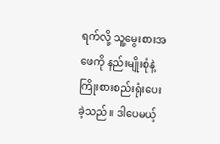ရက်လို့ သူ့မွေးစားအဖေကို နည်းမျိုးစုံနဲ့ ကြိုးစားစည်းရုံးပေးခဲ့သည်။ ဒါပေမယ့်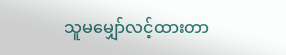သူမမျှော်လင့်ထားတာ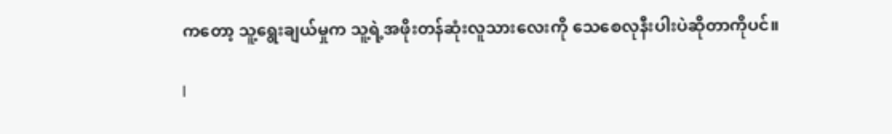က‌တော့ သူ့ရွေးချယ်မှုက သူ့ရဲ့အဖိုးတန်ဆုံးလူသားလေးကို သေစေလုနီးပါးပဲဆိုတာကိုပင်။

I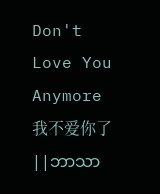Don't Love You Anymore 我不爱你了 ||ဘာသာ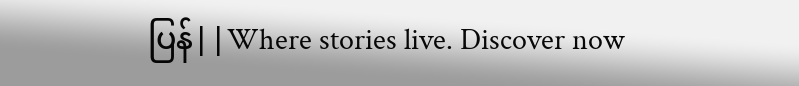ပြန်||Where stories live. Discover now